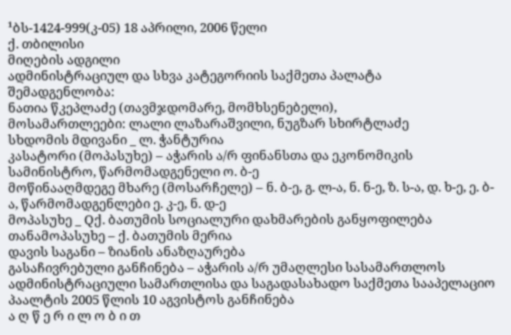¹ბს-1424-999(კ-05) 18 აპრილი, 2006 წელი
ქ. თბილისი
მიღების ადგილი
ადმინისტრაციულ და სხვა კატეგორიის საქმეთა პალატა
შემადგენლობა:
ნათია წკეპლაძე (თავმჯდომარე, მომხსენებელი),
მოსამართლეები: ლალი ლაზარაშვილი, ნუგზარ სხირტლაძე
სხდომის მდივანი _ ლ. ჭანტურია
კასატორი (მოპასუხე) – აჭარის ა/რ ფინანსთა და ეკონომიკის სამინისტრო, წარმომადგენელი ო. ბ-ე
მოწინააღმდეგე მხარე (მოსარჩელე) – ნ. ბ-ე, გ. ლ-ა, ნ. ნ-ე, ზ. ს-ა, დ. ხ-ე, ე. ბ-ა, წარმომადგენლები ე. კ-ე, ნ. დ-ე
მოპასუხე _ Qქ. ბათუმის სოციალური დახმარების განყოფილება
თანამოპასუხე – ქ. ბათუმის მერია
დავის საგანი – ზიანის ანაზღაურება
გასაჩივრებული განჩინება – აჭარის ა/რ უმაღლესი სასამართლოს ადმინისტრაციული სამართლისა და საგადასახადო საქმეთა სააპელაციო პაალტის 2005 წლის 10 აგვისტოს განჩინება
ა ღ წ ე რ ი ლ ო ბ ი თ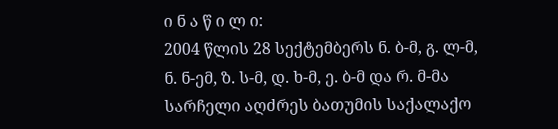ი ნ ა წ ი ლ ი:
2004 წლის 28 სექტემბერს ნ. ბ-მ, გ. ლ-მ, ნ. ნ-ემ, ზ. ს-მ, დ. ხ-მ, ე. ბ-მ და რ. მ-მა სარჩელი აღძრეს ბათუმის საქალაქო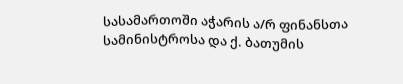სასამართოში აჭარის ა/რ ფინანსთა სამინისტროსა და ქ. ბათუმის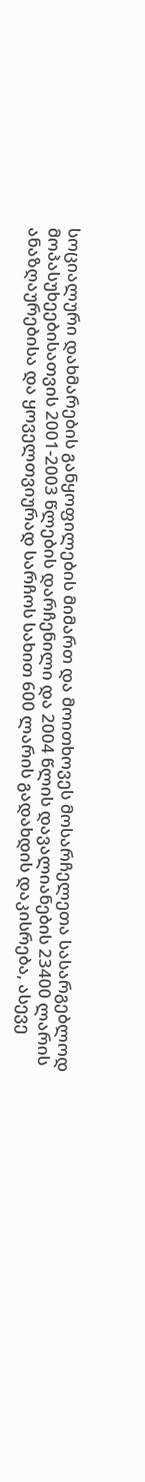სოციალური დახმარების განყოფილების მიმართ და მოითხოვეს მოსარჩელეთა სასარგებლოდ მოპასუხეებისათვის 2001-2003 წლების დარჩენილი და 2004 წლის დავალიანების 23400 ლარის ანაზღაურებისა და ყოველთვიურად სარჩოს სახით 600 ლარის გადახდის დაკისრება, ასევე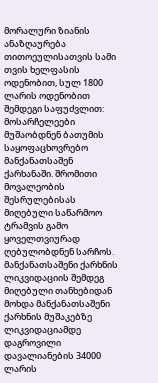მორალური ზიანის ანაზღაურება თითოეულისათვის სამი თვის ხელფასის ოდენობით, სულ 1800 ლარის ოდენობით შემდეგი საფუძვლით:
მოსარჩელეები მუშაობდნენ ბათუმის საყოფაცხოვრებო მანქანათსაშენ ქარხანაში. შრომითი მოვალეობის შესრულებისას მიღებული საწარმოო ტრამვის გამო ყოველთვიურად ღებულობდნენ სარჩოს. მანქანათსაშენი ქარხნის ლიკვიდაციის შემდეგ მიღებული თანხებიდან მოხდა მანქანათსაშენი ქარხნის მუშაკებზე ლიკვიდაციამდე დაგროვილი დავალიანების 34000 ლარის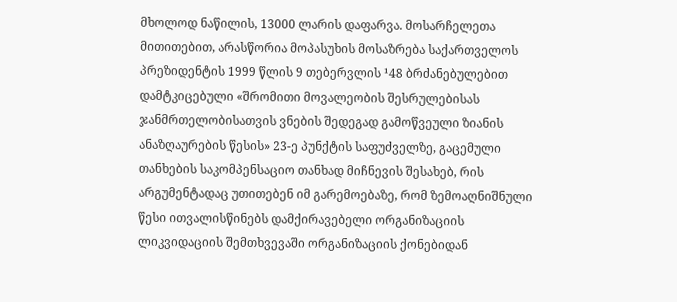მხოლოდ ნაწილის, 13000 ლარის დაფარვა. მოსარჩელეთა მითითებით, არასწორია მოპასუხის მოსაზრება საქართველოს პრეზიდენტის 1999 წლის 9 თებერვლის ¹48 ბრძანებულებით დამტკიცებული «შრომითი მოვალეობის შესრულებისას ჯანმრთელობისათვის ვნების შედეგად გამოწვეული ზიანის ანაზღაურების წესის» 23-ე პუნქტის საფუძველზე, გაცემული თანხების საკომპენსაციო თანხად მიჩნევის შესახებ, რის არგუმენტადაც უთითებენ იმ გარემოებაზე, რომ ზემოაღნიშნული წესი ითვალისწინებს დამქირავებელი ორგანიზაციის ლიკვიდაციის შემთხვევაში ორგანიზაციის ქონებიდან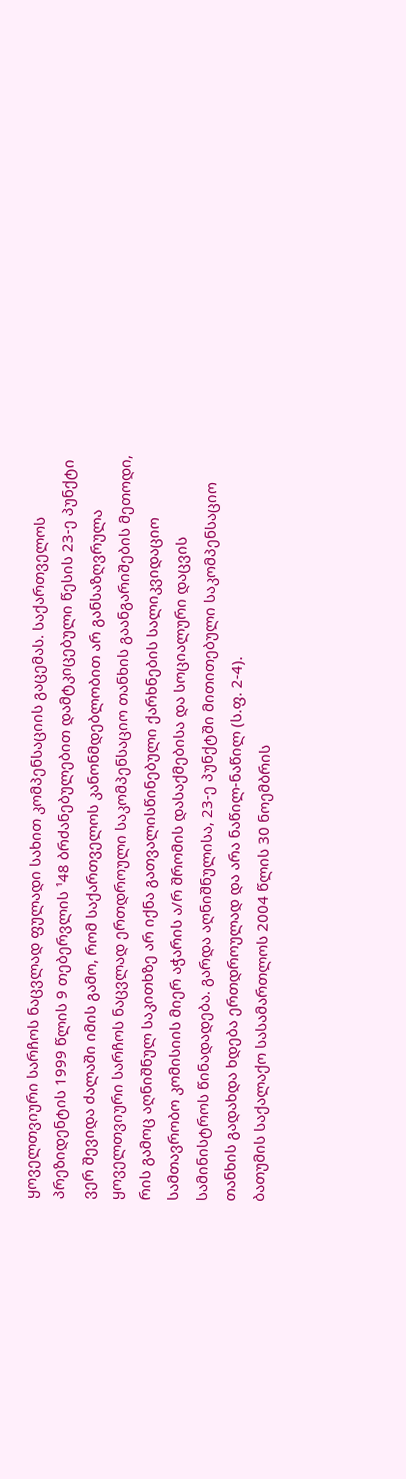ყოველთვიური სარჩოს ნაცვლად ფულადი სახით კომპენსაციის გაცემას. საქართველოს პრეზიდენტის 1999 წლის 9 თებერვლის ¹48 ბრძანებულებით დამტკიცებული წესის 23-ე პუნქტი ვერ შევიდა ძალაში იმის გამო, რომ საქართველოს კანონმდებლობით არ განსაზღვრულა ყოველთვიური სარჩოს ნაცვლად ერთდროული საკომპენსაციო თანხის გაანგარიშების მეთოდი, რის გამოც აღნიშნულ საკითხზე არ იქნა გათვალისწინებული ქარხნების სალიკვიდაციო სამთავრობო კომისიის მიერ აჭარის ა/რ შრომის დასაქმებისა და სოციალური დაცვის სამინისტროს წინადადება. გარდა აღნიშნულისა, 23-ე პუნქტში მითითებული საკომპენსაციო თანხის გადახდა ხდება ერთდროულად და არა ნაწილ-ნაწილ (ს.ფ. 2-4).
ბათუმის საქალაქო სასამართლოს 2004 წლის 30 ნოემბრის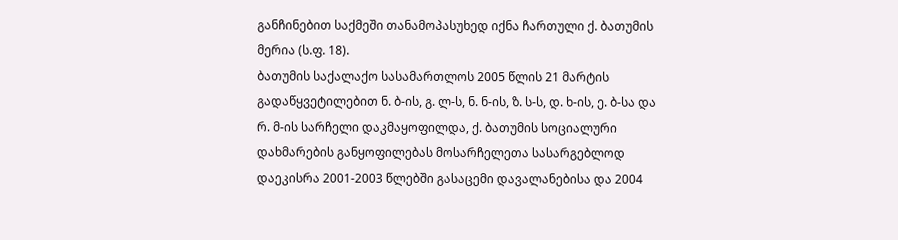განჩინებით საქმეში თანამოპასუხედ იქნა ჩართული ქ. ბათუმის მერია (ს.ფ. 18).
ბათუმის საქალაქო სასამართლოს 2005 წლის 21 მარტის გადაწყვეტილებით ნ. ბ-ის, გ. ლ-ს, ნ. ნ-ის, ზ. ს-ს, დ. ხ-ის, ე. ბ-სა და რ. მ-ის სარჩელი დაკმაყოფილდა, ქ. ბათუმის სოციალური დახმარების განყოფილებას მოსარჩელეთა სასარგებლოდ დაეკისრა 2001-2003 წლებში გასაცემი დავალანებისა და 2004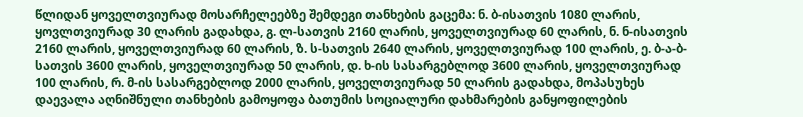წლიდან ყოველთვიურად მოსარჩელეებზე შემდეგი თანხების გაცემა: ნ. ბ-ისათვის 1080 ლარის, ყოვლთვიურად 30 ლარის გადახდა, გ. ლ-სათვის 2160 ლარის, ყოველთვიურად 60 ლარის, ნ. ნ-ისათვის 2160 ლარის, ყოველთვიურად 60 ლარის, ზ. ს-სათვის 2640 ლარის, ყოველთვიურად 100 ლარის, ე. ბ-ა-ბ-სათვის 3600 ლარის, ყოველთვიურად 50 ლარის, დ. ხ-ის სასარგებლოდ 3600 ლარის, ყოველთვიურად 100 ლარის, რ. მ-ის სასარგებლოდ 2000 ლარის, ყოველთვიურად 50 ლარის გადახდა, მოპასუხეს დაევალა აღნიშნული თანხების გამოყოფა ბათუმის სოციალური დახმარების განყოფილების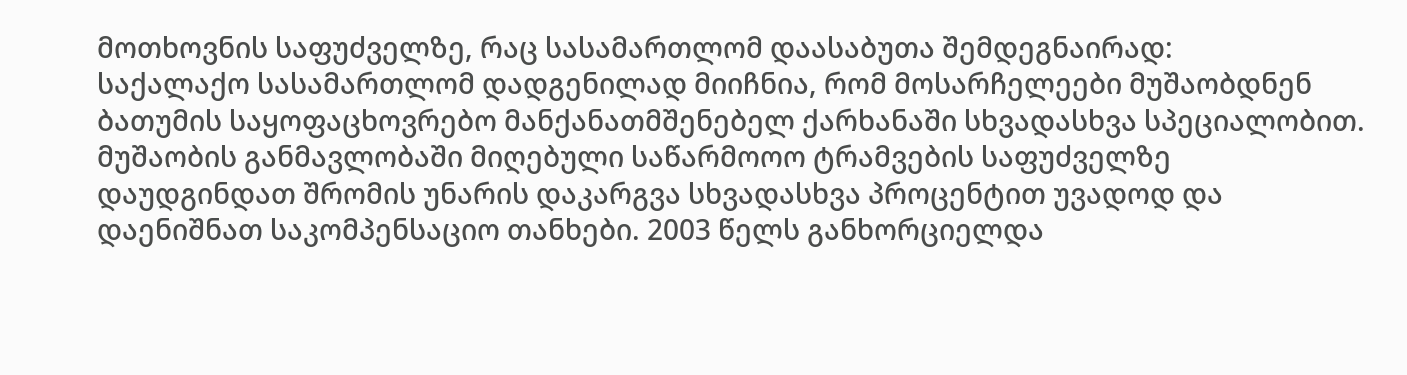მოთხოვნის საფუძველზე, რაც სასამართლომ დაასაბუთა შემდეგნაირად:
საქალაქო სასამართლომ დადგენილად მიიჩნია, რომ მოსარჩელეები მუშაობდნენ ბათუმის საყოფაცხოვრებო მანქანათმშენებელ ქარხანაში სხვადასხვა სპეციალობით. მუშაობის განმავლობაში მიღებული საწარმოოო ტრამვების საფუძველზე დაუდგინდათ შრომის უნარის დაკარგვა სხვადასხვა პროცენტით უვადოდ და დაენიშნათ საკომპენსაციო თანხები. 2003 წელს განხორციელდა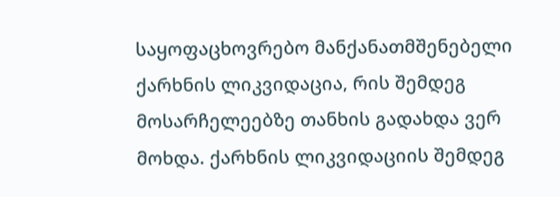საყოფაცხოვრებო მანქანათმშენებელი ქარხნის ლიკვიდაცია, რის შემდეგ მოსარჩელეებზე თანხის გადახდა ვერ მოხდა. ქარხნის ლიკვიდაციის შემდეგ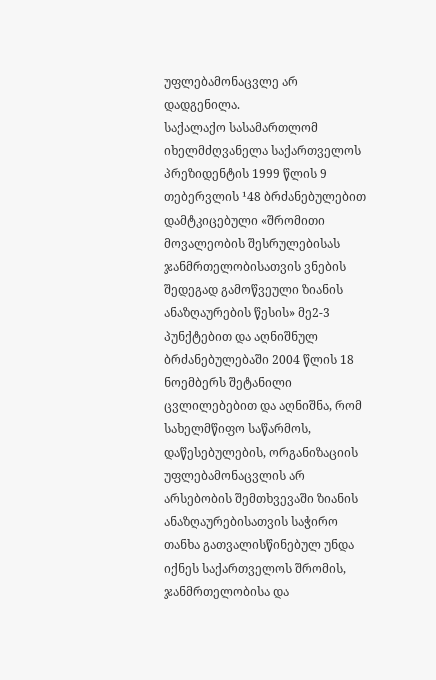უფლებამონაცვლე არ დადგენილა.
საქალაქო სასამართლომ იხელმძღვანელა საქართველოს პრეზიდენტის 1999 წლის 9 თებერვლის ¹48 ბრძანებულებით დამტკიცებული «შრომითი მოვალეობის შესრულებისას ჯანმრთელობისათვის ვნების შედეგად გამოწვეული ზიანის ანაზღაურების წესის» მე2-3 პუნქტებით და აღნიშნულ ბრძანებულებაში 2004 წლის 18 ნოემბერს შეტანილი ცვლილებებით და აღნიშნა, რომ სახელმწიფო საწარმოს, დაწესებულების, ორგანიზაციის უფლებამონაცვლის არ არსებობის შემთხვევაში ზიანის ანაზღაურებისათვის საჭირო თანხა გათვალისწინებულ უნდა იქნეს საქართველოს შრომის, ჯანმრთელობისა და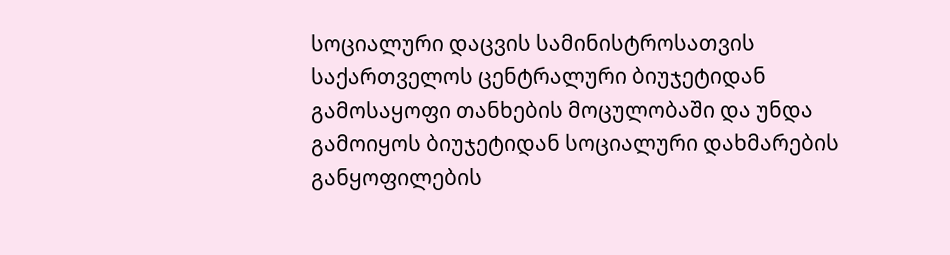სოციალური დაცვის სამინისტროსათვის საქართველოს ცენტრალური ბიუჯეტიდან გამოსაყოფი თანხების მოცულობაში და უნდა გამოიყოს ბიუჯეტიდან სოციალური დახმარების განყოფილების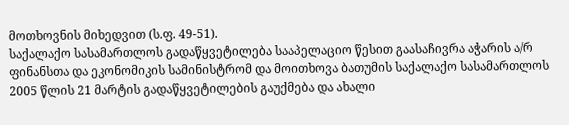მოთხოვნის მიხედვით (ს.ფ. 49-51).
საქალაქო სასამართლოს გადაწყვეტილება სააპელაციო წესით გაასაჩივრა აჭარის ა/რ ფინანსთა და ეკონომიკის სამინისტრომ და მოითხოვა ბათუმის საქალაქო სასამართლოს 2005 წლის 21 მარტის გადაწყვეტილების გაუქმება და ახალი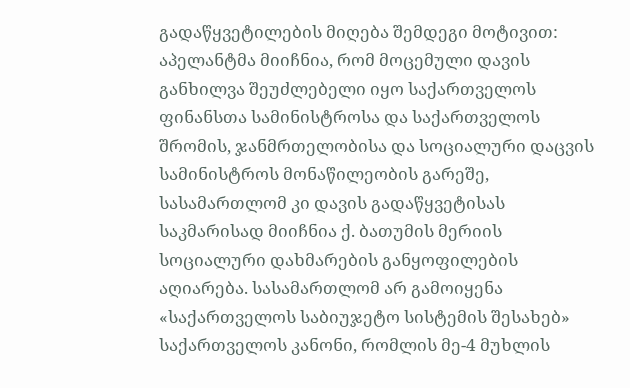გადაწყვეტილების მიღება შემდეგი მოტივით:
აპელანტმა მიიჩნია, რომ მოცემული დავის განხილვა შეუძლებელი იყო საქართველოს ფინანსთა სამინისტროსა და საქართველოს შრომის, ჯანმრთელობისა და სოციალური დაცვის სამინისტროს მონაწილეობის გარეშე, სასამართლომ კი დავის გადაწყვეტისას საკმარისად მიიჩნია ქ. ბათუმის მერიის სოციალური დახმარების განყოფილების აღიარება. სასამართლომ არ გამოიყენა «საქართველოს საბიუჯეტო სისტემის შესახებ» საქართველოს კანონი, რომლის მე-4 მუხლის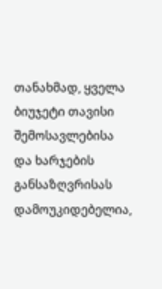თანახმად, ყველა ბიუჯეტი თავისი შემოსავლებისა და ხარჯების განსაზღვრისას დამოუკიდებელია,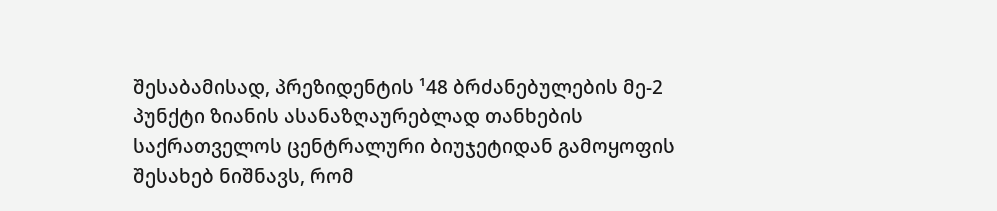შესაბამისად, პრეზიდენტის ¹48 ბრძანებულების მე-2 პუნქტი ზიანის ასანაზღაურებლად თანხების საქრათველოს ცენტრალური ბიუჯეტიდან გამოყოფის შესახებ ნიშნავს, რომ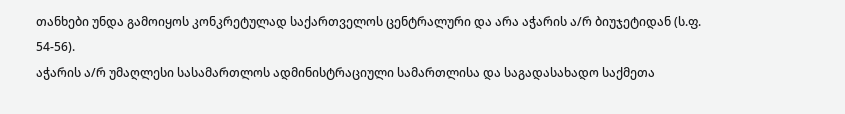თანხები უნდა გამოიყოს კონკრეტულად საქართველოს ცენტრალური და არა აჭარის ა/რ ბიუჯეტიდან (ს.ფ. 54-56).
აჭარის ა/რ უმაღლესი სასამართლოს ადმინისტრაციული სამართლისა და საგადასახადო საქმეთა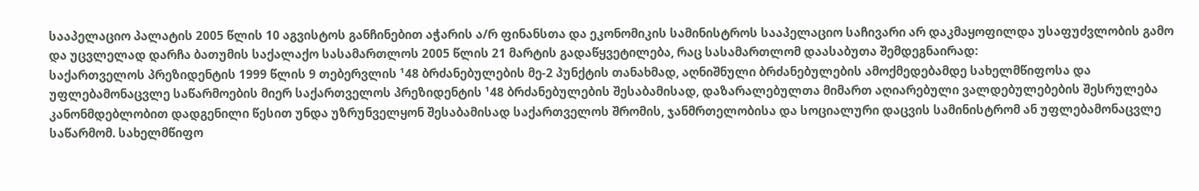სააპელაციო პალატის 2005 წლის 10 აგვისტოს განჩინებით აჭარის ა/რ ფინანსთა და ეკონომიკის სამინისტროს სააპელაციო საჩივარი არ დაკმაყოფილდა უსაფუძვლობის გამო და უცვლელად დარჩა ბათუმის საქალაქო სასამართლოს 2005 წლის 21 მარტის გადაწყვეტილება, რაც სასამართლომ დაასაბუთა შემდეგნაირად:
საქართველოს პრეზიდენტის 1999 წლის 9 თებერვლის ¹48 ბრძანებულების მე-2 პუნქტის თანახმად, აღნიშნული ბრძანებულების ამოქმედებამდე სახელმწიფოსა და უფლებამონაცვლე საწარმოების მიერ საქართველოს პრეზიდენტის ¹48 ბრძანებულების შესაბამისად, დაზარალებულთა მიმართ აღიარებული ვალდებულებების შესრულება კანონმდებლობით დადგენილი წესით უნდა უზრუნველყონ შესაბამისად საქართველოს შრომის, ჯანმრთელობისა და სოციალური დაცვის სამინისტრომ ან უფლებამონაცვლე საწარმომ. სახელმწიფო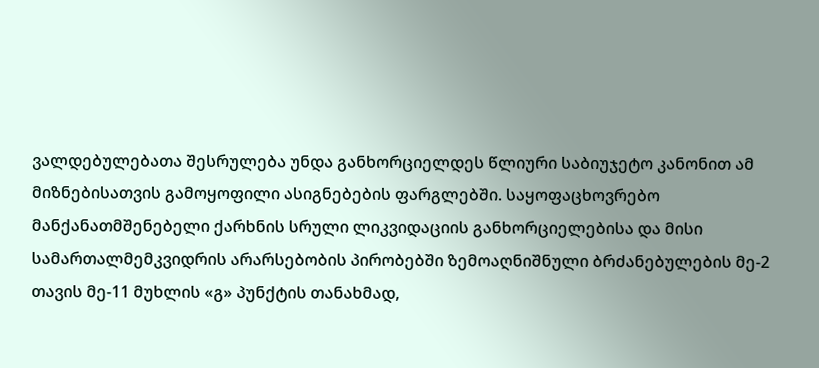ვალდებულებათა შესრულება უნდა განხორციელდეს წლიური საბიუჯეტო კანონით ამ მიზნებისათვის გამოყოფილი ასიგნებების ფარგლებში. საყოფაცხოვრებო მანქანათმშენებელი ქარხნის სრული ლიკვიდაციის განხორციელებისა და მისი სამართალმემკვიდრის არარსებობის პირობებში ზემოაღნიშნული ბრძანებულების მე-2 თავის მე-11 მუხლის «გ» პუნქტის თანახმად,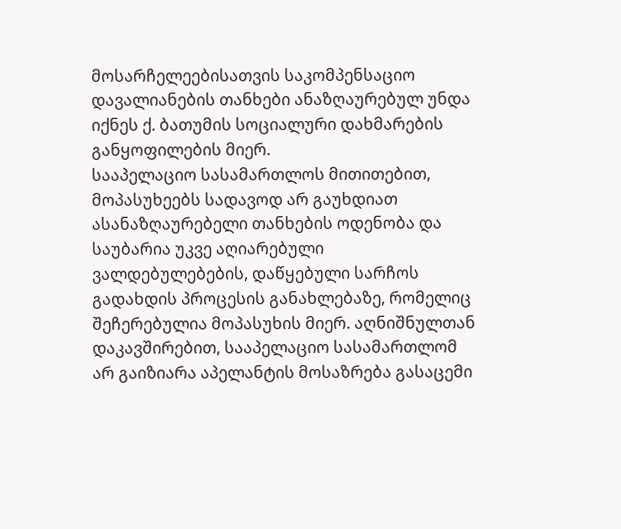მოსარჩელეებისათვის საკომპენსაციო დავალიანების თანხები ანაზღაურებულ უნდა იქნეს ქ. ბათუმის სოციალური დახმარების განყოფილების მიერ.
სააპელაციო სასამართლოს მითითებით, მოპასუხეებს სადავოდ არ გაუხდიათ ასანაზღაურებელი თანხების ოდენობა და საუბარია უკვე აღიარებული ვალდებულებების, დაწყებული სარჩოს გადახდის პროცესის განახლებაზე, რომელიც შეჩერებულია მოპასუხის მიერ. აღნიშნულთან დაკავშირებით, სააპელაციო სასამართლომ არ გაიზიარა აპელანტის მოსაზრება გასაცემი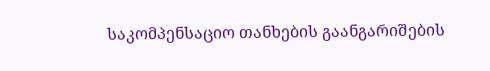საკომპენსაციო თანხების გაანგარიშების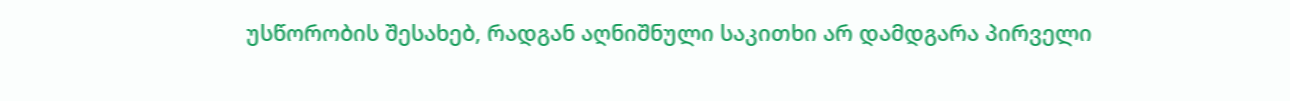უსწორობის შესახებ, რადგან აღნიშნული საკითხი არ დამდგარა პირველი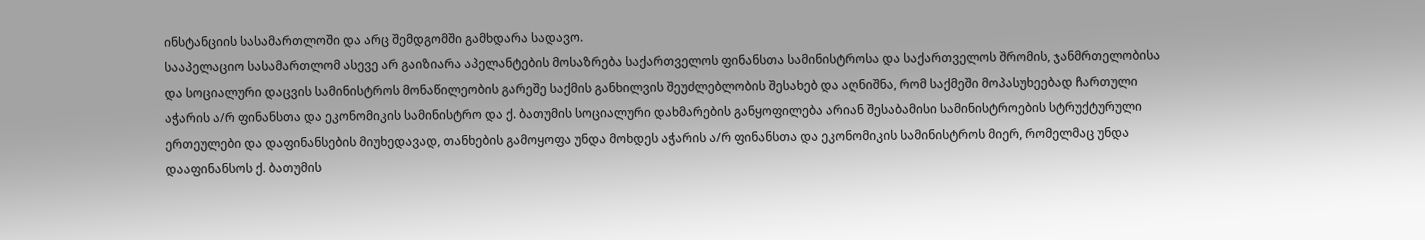ინსტანციის სასამართლოში და არც შემდგომში გამხდარა სადავო.
სააპელაციო სასამართლომ ასევე არ გაიზიარა აპელანტების მოსაზრება საქართველოს ფინანსთა სამინისტროსა და საქართველოს შრომის, ჯანმრთელობისა და სოციალური დაცვის სამინისტროს მონაწილეობის გარეშე საქმის განხილვის შეუძლებლობის შესახებ და აღნიშნა, რომ საქმეში მოპასუხეებად ჩართული აჭარის ა/რ ფინანსთა და ეკონომიკის სამინისტრო და ქ. ბათუმის სოციალური დახმარების განყოფილება არიან შესაბამისი სამინისტროების სტრუქტურული ერთეულები და დაფინანსების მიუხედავად, თანხების გამოყოფა უნდა მოხდეს აჭარის ა/რ ფინანსთა და ეკონომიკის სამინისტროს მიერ, რომელმაც უნდა დააფინანსოს ქ. ბათუმის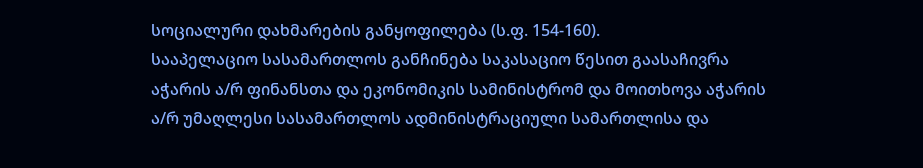სოციალური დახმარების განყოფილება (ს.ფ. 154-160).
სააპელაციო სასამართლოს განჩინება საკასაციო წესით გაასაჩივრა აჭარის ა/რ ფინანსთა და ეკონომიკის სამინისტრომ და მოითხოვა აჭარის ა/რ უმაღლესი სასამართლოს ადმინისტრაციული სამართლისა და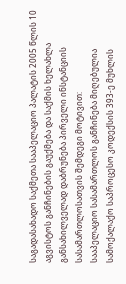საგადასახადო საქმეთა სააპელაციო პალატის 2005 წლის 10 აგვისტოს განჩინების გაუქმება და საქმის ხელახლა განსახილველად დაბრუნება პირველი ინსტანციის სასამართლოსათვის შემდეგი მოტივით:
სააპელაციო სასამართლოს განჩინება მიღებულია სამოქალაქო საპროცესო კოდექსის 393-ე მუხლის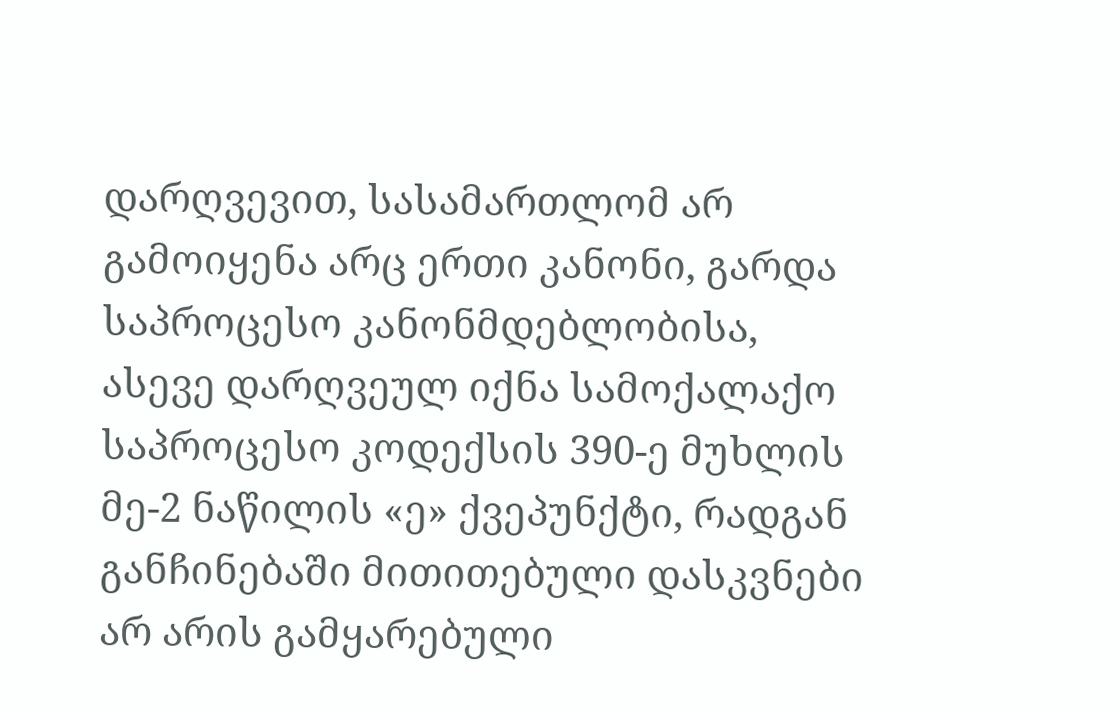დარღვევით, სასამართლომ არ გამოიყენა არც ერთი კანონი, გარდა საპროცესო კანონმდებლობისა, ასევე დარღვეულ იქნა სამოქალაქო საპროცესო კოდექსის 390-ე მუხლის მე-2 ნაწილის «ე» ქვეპუნქტი, რადგან განჩინებაში მითითებული დასკვნები არ არის გამყარებული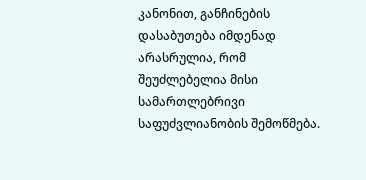კანონით, განჩინების დასაბუთება იმდენად არასრულია, რომ შეუძლებელია მისი სამართლებრივი საფუძვლიანობის შემოწმება.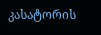კასატორის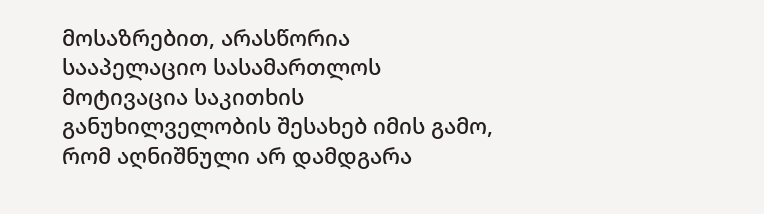მოსაზრებით, არასწორია სააპელაციო სასამართლოს მოტივაცია საკითხის განუხილველობის შესახებ იმის გამო, რომ აღნიშნული არ დამდგარა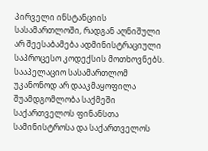პირველი ინსტანციის სასამართლოში, რადგან აღნიშული არ შეესაბამება ადმინისტრაციული საპროცესო კოდექსის მოთხოვნებს.
სააპელაციო სასამართლომ უკანონოდ არ დააკმაყოფილა შუამდგომლობა საქმეში საქართველოს ფინანსთა სამინისტროსა და საქართველოს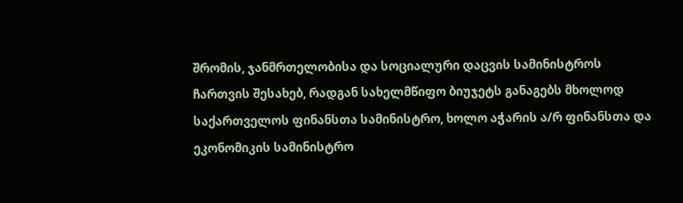შრომის, ჯანმრთელობისა და სოციალური დაცვის სამინისტროს ჩართვის შესახებ, რადგან სახელმწიფო ბიუჯეტს განაგებს მხოლოდ საქართველოს ფინანსთა სამინისტრო, ხოლო აჭარის ა/რ ფინანსთა და ეკონომიკის სამინისტრო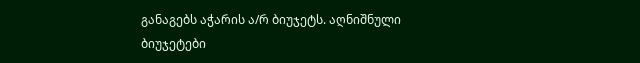განაგებს აჭარის ა/რ ბიუჯეტს. აღნიშნული ბიუჯეტები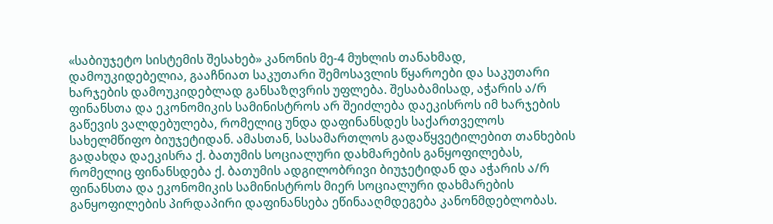«საბიუჯეტო სისტემის შესახებ» კანონის მე-4 მუხლის თანახმად, დამოუკიდებელია, გააჩნიათ საკუთარი შემოსავლის წყაროები და საკუთარი ხარჯების დამოუკიდებლად განსაზღვრის უფლება. შესაბამისად, აჭარის ა/რ ფინანსთა და ეკონომიკის სამინისტროს არ შეიძლება დაეკისროს იმ ხარჯების გაწევის ვალდებულება, რომელიც უნდა დაფინანსდეს საქართველოს სახელმწიფო ბიუჯეტიდან. ამასთან, სასამართლოს გადაწყვეტილებით თანხების გადახდა დაეკისრა ქ. ბათუმის სოციალური დახმარების განყოფილებას, რომელიც ფინანსდება ქ. ბათუმის ადგილობრივი ბიუჯეტიდან და აჭარის ა/რ ფინანსთა და ეკონომიკის სამინისტროს მიერ სოციალური დახმარების განყოფილების პირდაპირი დაფინანსება ეწინააღმდეგება კანონმდებლობას.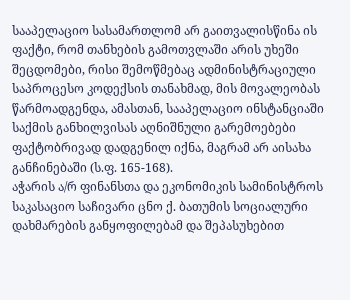სააპელაციო სასამართლომ არ გაითვალისწინა ის ფაქტი, რომ თანხების გამოთვლაში არის უხეში შეცდომები, რისი შემოწმებაც ადმინისტრაციული საპროცესო კოდექსის თანახმად, მის მოვალეობას წარმოადგენდა, ამასთან, სააპელაციო ინსტანციაში საქმის განხილვისას აღნიშნული გარემოებები ფაქტობრივად დადგენილ იქნა, მაგრამ არ აისახა განჩინებაში (ს.ფ. 165-168).
აჭარის ა/რ ფინანსთა და ეკონომიკის სამინისტროს საკასაციო საჩივარი ცნო ქ. ბათუმის სოციალური დახმარების განყოფილებამ და შეპასუხებით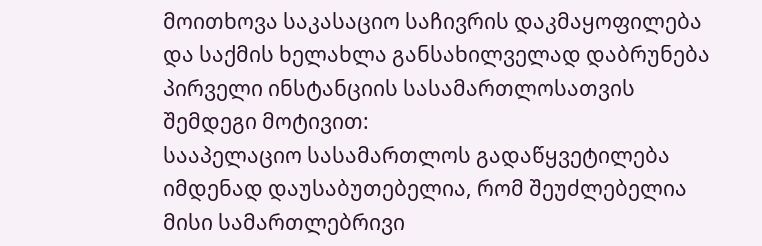მოითხოვა საკასაციო საჩივრის დაკმაყოფილება და საქმის ხელახლა განსახილველად დაბრუნება პირველი ინსტანციის სასამართლოსათვის შემდეგი მოტივით:
სააპელაციო სასამართლოს გადაწყვეტილება იმდენად დაუსაბუთებელია, რომ შეუძლებელია მისი სამართლებრივი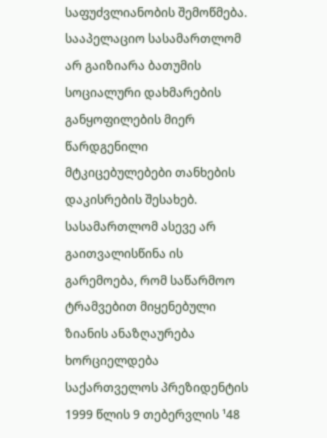საფუძვლიანობის შემოწმება.
სააპელაციო სასამართლომ არ გაიზიარა ბათუმის სოციალური დახმარების განყოფილების მიერ წარდგენილი მტკიცებულებები თანხების დაკისრების შესახებ. სასამართლომ ასევე არ გაითვალისწინა ის გარემოება, რომ საწარმოო ტრამვებით მიყენებული ზიანის ანაზღაურება ხორციელდება საქართველოს პრეზიდენტის 1999 წლის 9 თებერვლის ¹48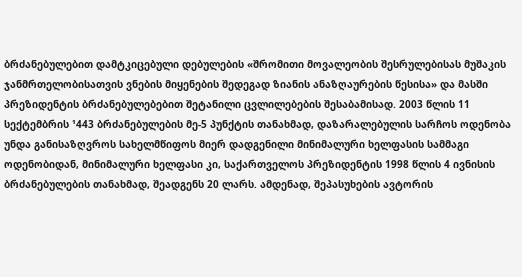ბრძანებულებით დამტკიცებული დებულების «შრომითი მოვალეობის შესრულებისას მუშაკის ჯანმრთელობისათვის ვნების მიყენების შედეგად ზიანის ანაზღაურების წესისა» და მასში პრეზიდენტის ბრძანებულებებით შეტანილი ცვლილებების შესაბამისად. 2003 წლის 11 სექტემბრის ¹443 ბრძანებულების მე-5 პუნქტის თანახმად, დაზარალებულის სარჩოს ოდენობა უნდა განისაზღვროს სახელმწიფოს მიერ დადგენილი მინიმალური ხელფასის სამმაგი ოდენობიდან, მინიმალური ხელფასი კი, საქართველოს პრეზიდენტის 1998 წლის 4 ივნისის ბრძანებულების თანახმად, შეადგენს 20 ლარს. ამდენად, შეპასუხების ავტორის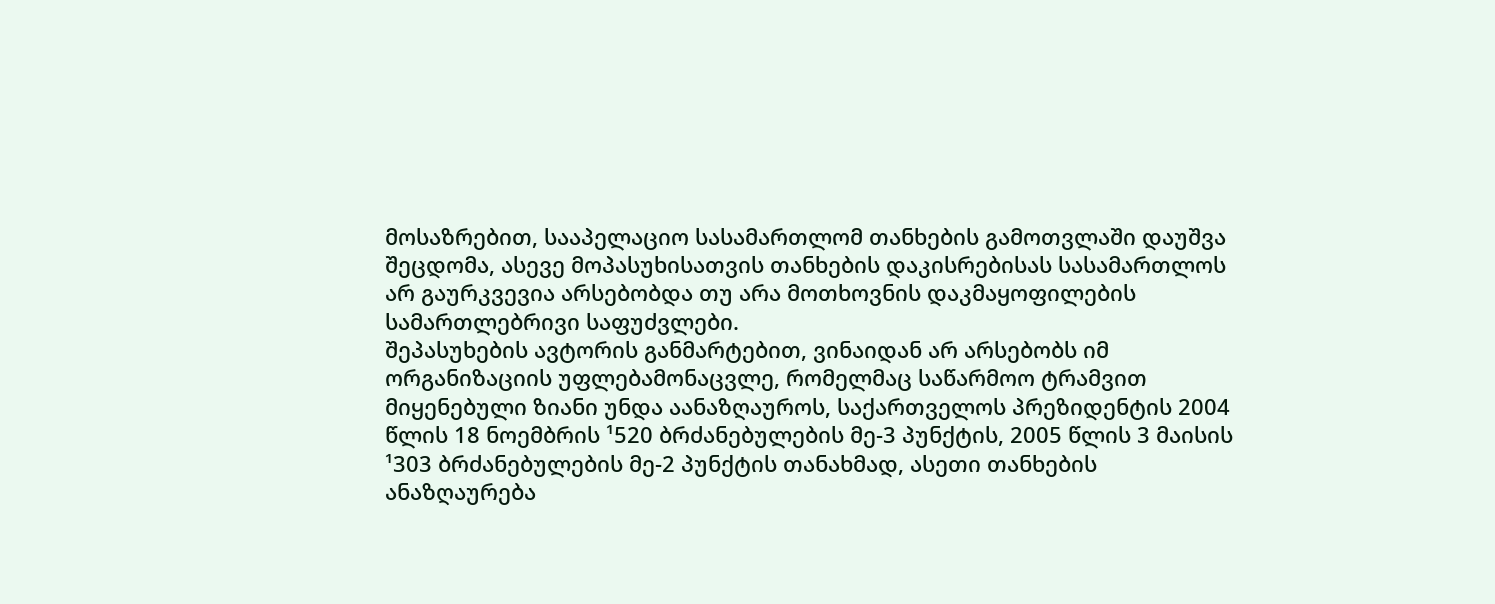მოსაზრებით, სააპელაციო სასამართლომ თანხების გამოთვლაში დაუშვა შეცდომა, ასევე მოპასუხისათვის თანხების დაკისრებისას სასამართლოს არ გაურკვევია არსებობდა თუ არა მოთხოვნის დაკმაყოფილების სამართლებრივი საფუძვლები.
შეპასუხების ავტორის განმარტებით, ვინაიდან არ არსებობს იმ ორგანიზაციის უფლებამონაცვლე, რომელმაც საწარმოო ტრამვით მიყენებული ზიანი უნდა აანაზღაუროს, საქართველოს პრეზიდენტის 2004 წლის 18 ნოემბრის ¹520 ბრძანებულების მე-3 პუნქტის, 2005 წლის 3 მაისის ¹303 ბრძანებულების მე-2 პუნქტის თანახმად, ასეთი თანხების ანაზღაურება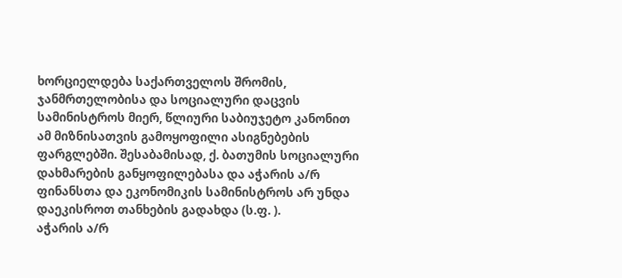ხორციელდება საქართველოს შრომის, ჯანმრთელობისა და სოციალური დაცვის სამინისტროს მიერ, წლიური საბიუჯეტო კანონით ამ მიზნისათვის გამოყოფილი ასიგნებების ფარგლებში. შესაბამისად, ქ. ბათუმის სოციალური დახმარების განყოფილებასა და აჭარის ა/რ ფინანსთა და ეკონომიკის სამინისტროს არ უნდა დაეკისროთ თანხების გადახდა (ს.ფ. ).
აჭარის ა/რ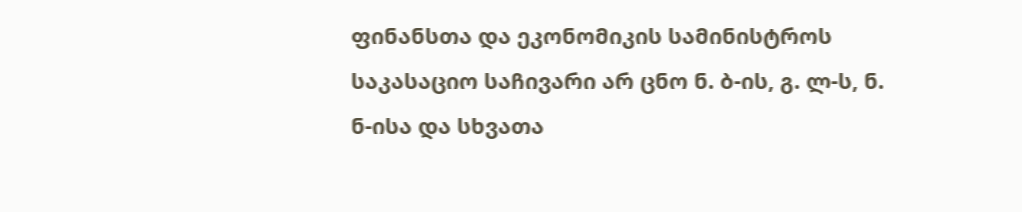ფინანსთა და ეკონომიკის სამინისტროს საკასაციო საჩივარი არ ცნო ნ. ბ-ის, გ. ლ-ს, ნ. ნ-ისა და სხვათა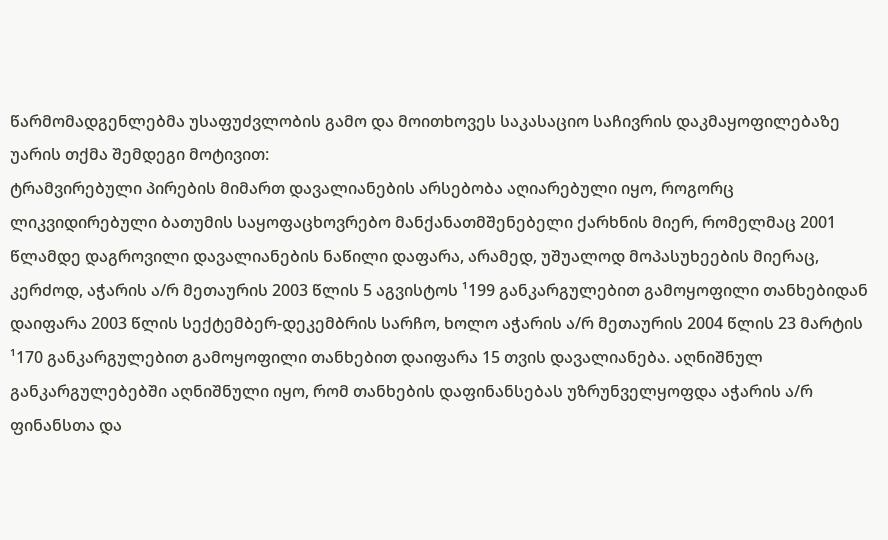წარმომადგენლებმა უსაფუძვლობის გამო და მოითხოვეს საკასაციო საჩივრის დაკმაყოფილებაზე უარის თქმა შემდეგი მოტივით:
ტრამვირებული პირების მიმართ დავალიანების არსებობა აღიარებული იყო, როგორც ლიკვიდირებული ბათუმის საყოფაცხოვრებო მანქანათმშენებელი ქარხნის მიერ, რომელმაც 2001 წლამდე დაგროვილი დავალიანების ნაწილი დაფარა, არამედ, უშუალოდ მოპასუხეების მიერაც, კერძოდ, აჭარის ა/რ მეთაურის 2003 წლის 5 აგვისტოს ¹199 განკარგულებით გამოყოფილი თანხებიდან დაიფარა 2003 წლის სექტემბერ-დეკემბრის სარჩო, ხოლო აჭარის ა/რ მეთაურის 2004 წლის 23 მარტის ¹170 განკარგულებით გამოყოფილი თანხებით დაიფარა 15 თვის დავალიანება. აღნიშნულ განკარგულებებში აღნიშნული იყო, რომ თანხების დაფინანსებას უზრუნველყოფდა აჭარის ა/რ ფინანსთა და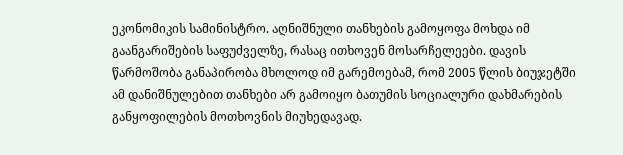ეკონომიკის სამინისტრო. აღნიშნული თანხების გამოყოფა მოხდა იმ გაანგარიშების საფუძველზე, რასაც ითხოვენ მოსარჩელეები. დავის წარმოშობა განაპირობა მხოლოდ იმ გარემოებამ, რომ 2005 წლის ბიუჯეტში ამ დანიშნულებით თანხები არ გამოიყო ბათუმის სოციალური დახმარების განყოფილების მოთხოვნის მიუხედავად.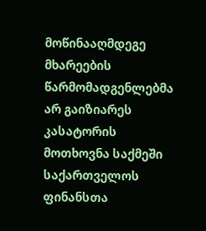მოწინააღმდეგე მხარეების წარმომადგენლებმა არ გაიზიარეს კასატორის მოთხოვნა საქმეში საქართველოს ფინანსთა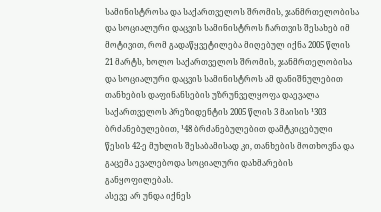სამინისტროსა და საქართველოს შრომის, ჯანმრთელობისა და სოციალური დაცვის სამინისტროს ჩართვის შესახებ იმ მოტივით, რომ გადაწყვეტილება მიღებულ იქნა 2005 წლის 21 მარტს, ხოლო საქართველოს შრომის, ჯანმრთელობისა და სოციალური დაცვის სამინისტროს ამ დანიშნულებით თანხების დაფინანსების უზრუნველყოფა დაევალა საქართველოს პრეზიდენტის 2005 წლის 3 მაისის ¹303 ბრძანებულებით, ¹48 ბრძანებულებით დამტკიცებული წესის 42-ე მუხლის შესაბამისად კი, თანხების მოთხოვნა და გაცემა ევალებოდა სოციალური დახმარების განყოფილებას.
ასევე არ უნდა იქნეს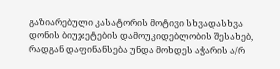გაზიარებული კასატორის მოტივი სხვადასხვა დონის ბიუჯეტების დამოუკიდებლობის შესახებ, რადგან დაფინანსება უნდა მოხდეს აჭარის ა/რ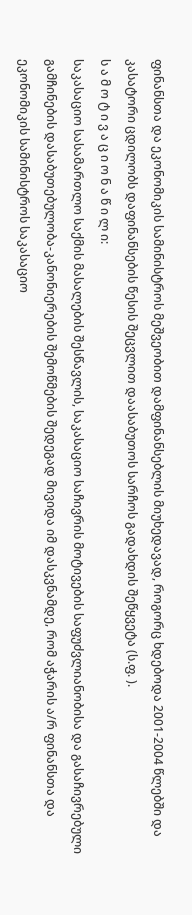ფინანსთა და ეკონომიკის სამინისტროს მეშვეობით დამფინანსებლის მიუხედავად, როგორც ხდებოდა 2001-2004 წლებში და კასატორი ცდილობს დაფინანსების წესის შეცვლით დაასაბუთოს სარჩოს გადახდის შეწყვეტა (ს.ფ. ).
ს ა მ ო ტ ი ვ ა ც ი ო ნ ა წ ი ლ ი:
საკასაციო სასამართლო საქმის მასალების შესწავლის, საკასაციო საჩივრის მოტივების საფუძვლიანობისა და გასაჩივრებული გამჩინების დასაბუთებულობა-კანონიერების შემოწმების შედეგად მივიდა იმ დასკვნამდე, რომ აჭარის ა/რ ფინანსთა და ეკონომიკის სამინისტროს საკასაციო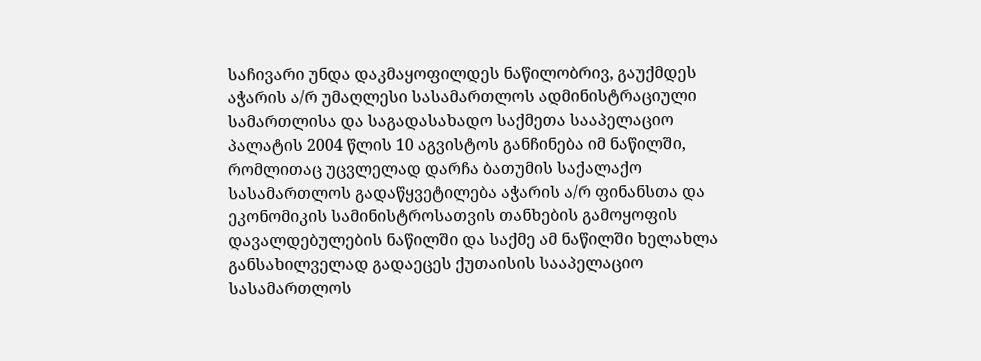საჩივარი უნდა დაკმაყოფილდეს ნაწილობრივ, გაუქმდეს აჭარის ა/რ უმაღლესი სასამართლოს ადმინისტრაციული სამართლისა და საგადასახადო საქმეთა სააპელაციო პალატის 2004 წლის 10 აგვისტოს განჩინება იმ ნაწილში, რომლითაც უცვლელად დარჩა ბათუმის საქალაქო სასამართლოს გადაწყვეტილება აჭარის ა/რ ფინანსთა და ეკონომიკის სამინისტროსათვის თანხების გამოყოფის დავალდებულების ნაწილში და საქმე ამ ნაწილში ხელახლა განსახილველად გადაეცეს ქუთაისის სააპელაციო სასამართლოს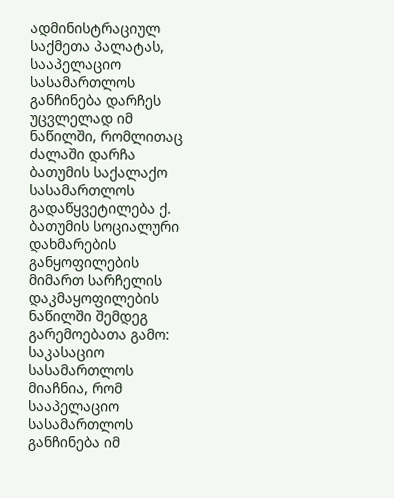ადმინისტრაციულ საქმეთა პალატას, სააპელაციო სასამართლოს განჩინება დარჩეს უცვლელად იმ ნაწილში, რომლითაც ძალაში დარჩა ბათუმის საქალაქო სასამართლოს გადაწყვეტილება ქ. ბათუმის სოციალური დახმარების განყოფილების მიმართ სარჩელის დაკმაყოფილების ნაწილში შემდეგ გარემოებათა გამო:
საკასაციო სასამართლოს მიაჩნია, რომ სააპელაციო სასამართლოს განჩინება იმ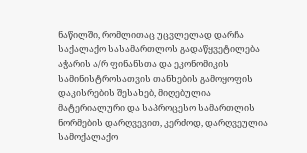ნაწილში, რომლითაც უცვლელად დარჩა საქალაქო სასამართლოს გადაწყვეტილება აჭარის ა/რ ფინანსთა და ეკონომიკის სამინისტროსათვის თანხების გამოყოფის დაკისრების შესახებ, მიღებულია მატერიალური და საპროცესო სამართლის ნორმების დარღვევით, კერძოდ, დარღვეულია სამოქალაქო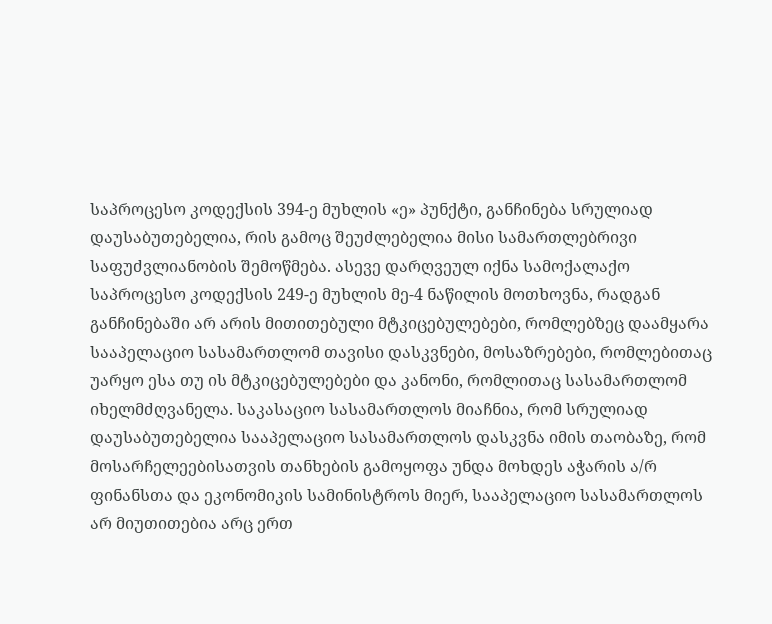საპროცესო კოდექსის 394-ე მუხლის «ე» პუნქტი, განჩინება სრულიად დაუსაბუთებელია, რის გამოც შეუძლებელია მისი სამართლებრივი საფუძვლიანობის შემოწმება. ასევე დარღვეულ იქნა სამოქალაქო საპროცესო კოდექსის 249-ე მუხლის მე-4 ნაწილის მოთხოვნა, რადგან განჩინებაში არ არის მითითებული მტკიცებულებები, რომლებზეც დაამყარა სააპელაციო სასამართლომ თავისი დასკვნები, მოსაზრებები, რომლებითაც უარყო ესა თუ ის მტკიცებულებები და კანონი, რომლითაც სასამართლომ იხელმძღვანელა. საკასაციო სასამართლოს მიაჩნია, რომ სრულიად დაუსაბუთებელია სააპელაციო სასამართლოს დასკვნა იმის თაობაზე, რომ მოსარჩელეებისათვის თანხების გამოყოფა უნდა მოხდეს აჭარის ა/რ ფინანსთა და ეკონომიკის სამინისტროს მიერ, სააპელაციო სასამართლოს არ მიუთითებია არც ერთ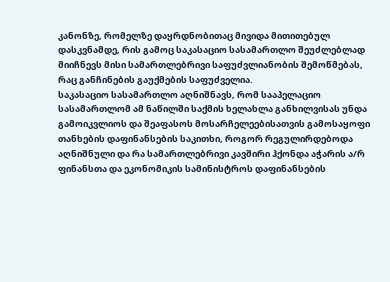კანონზე, რომელზე დაყრდნობითაც მივიდა მითითებულ დასკვნამდე, რის გამოც საკასაციო სასამართლო შეუძლებლად მიიჩნევს მისი სამართლებრივი საფუძვლიანობის შემოწმებას, რაც განჩინების გაუქმების საფუძველია.
საკასაციო სასამართლო აღნიშნავს, რომ სააპელაციო სასამართლომ ამ ნაწილში საქმის ხელახლა განხილვისას უნდა გამოიკვლიოს და შეაფასოს მოსარჩელეებისათვის გამოსაყოფი თანხების დაფინანსების საკითხი, როგორ რეგულირდებოდა აღნიშნული და რა სამართლებრივი კავშირი ჰქონდა აჭარის ა/რ ფინანსთა და ეკონომიკის სამინისტროს დაფინანსების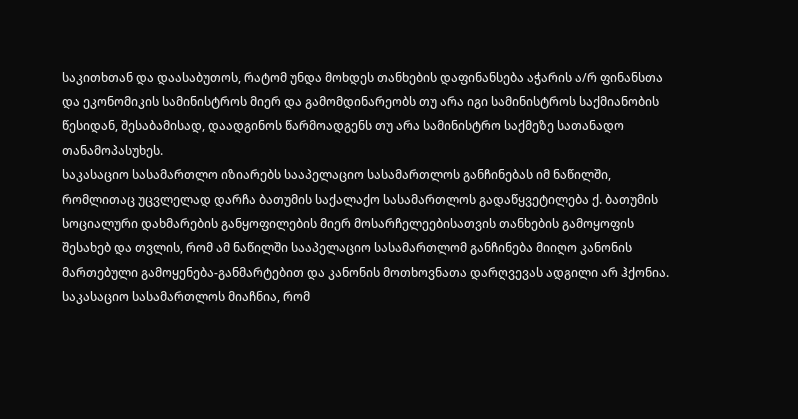საკითხთან და დაასაბუთოს, რატომ უნდა მოხდეს თანხების დაფინანსება აჭარის ა/რ ფინანსთა და ეკონომიკის სამინისტროს მიერ და გამომდინარეობს თუ არა იგი სამინისტროს საქმიანობის წესიდან, შესაბამისად, დაადგინოს წარმოადგენს თუ არა სამინისტრო საქმეზე სათანადო თანამოპასუხეს.
საკასაციო სასამართლო იზიარებს სააპელაციო სასამართლოს განჩინებას იმ ნაწილში, რომლითაც უცვლელად დარჩა ბათუმის საქალაქო სასამართლოს გადაწყვეტილება ქ. ბათუმის სოციალური დახმარების განყოფილების მიერ მოსარჩელეებისათვის თანხების გამოყოფის შესახებ და თვლის, რომ ამ ნაწილში სააპელაციო სასამართლომ განჩინება მიიღო კანონის მართებული გამოყენება-განმარტებით და კანონის მოთხოვნათა დარღვევას ადგილი არ ჰქონია. საკასაციო სასამართლოს მიაჩნია, რომ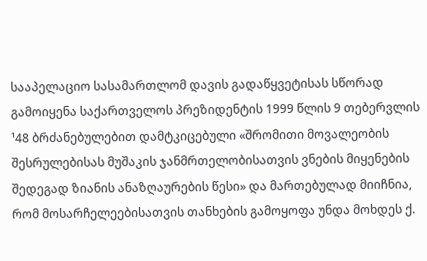სააპელაციო სასამართლომ დავის გადაწყვეტისას სწორად გამოიყენა საქართველოს პრეზიდენტის 1999 წლის 9 თებერვლის ¹48 ბრძანებულებით დამტკიცებული «შრომითი მოვალეობის შესრულებისას მუშაკის ჯანმრთელობისათვის ვნების მიყენების შედეგად ზიანის ანაზღაურების წესი» და მართებულად მიიჩნია, რომ მოსარჩელეებისათვის თანხების გამოყოფა უნდა მოხდეს ქ.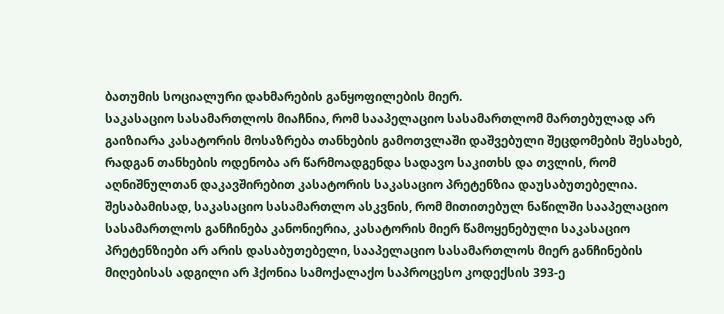ბათუმის სოციალური დახმარების განყოფილების მიერ.
საკასაციო სასამართლოს მიაჩნია, რომ სააპელაციო სასამართლომ მართებულად არ გაიზიარა კასატორის მოსაზრება თანხების გამოთვლაში დაშვებული შეცდომების შესახებ, რადგან თანხების ოდენობა არ წარმოადგენდა სადავო საკითხს და თვლის, რომ აღნიშნულთან დაკავშირებით კასატორის საკასაციო პრეტენზია დაუსაბუთებელია.
შესაბამისად, საკასაციო სასამართლო ასკვნის, რომ მითითებულ ნაწილში სააპელაციო სასამართლოს განჩინება კანონიერია, კასატორის მიერ წამოყენებული საკასაციო პრეტენზიები არ არის დასაბუთებელი, სააპელაციო სასამართლოს მიერ განჩინების მიღებისას ადგილი არ ჰქონია სამოქალაქო საპროცესო კოდექსის 393-ე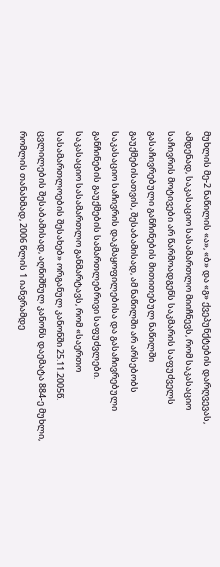მუხლის მე-2 ნაწილის «ა», «ბ» და «გ» ქვეპუნქტების დარღვევას, ამდენად, საკასაციო სასამართლო მიიჩნევს, რომ საკასაციო საჩივრის მოტივები არ წარმოადგენს საკმარის საფუძველს გასაჩივრებული განჩინების მითითებულ ნაწილში გაუქმებისათვის, შესაბამისად, ამ ნაწილში არ არსებობს საკასაციო საჩივრის დაკმაყოფილებისა და გასაჩივრებული განჩინების გაუქმების სამართლებრივი საფუძვლები.
საკასაციო სასამართლო განმარტავს, რომ «საერთო სასამართლოების შესახებ» ორგანულ კანონში 25.11.2005წ. ცვლილების შესაბამისად, აღნიშნულ კანონს დაემატა 884-ე მუხლი, რომლის თანახმად, 2006 წლის 1 იანვრამდე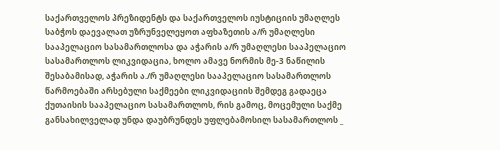საქართველოს პრეზიდენტს და საქართველოს იუსტიციის უმაღლეს საბჭოს დაევალათ უზრუნველეყოთ აფხაზეთის ა/რ უმაღლესი სააპელაციო სასამართლოსა და აჭარის ა/რ უმაღლესი სააპელაციო სასამართლოს ლიკვიდაცია, ხოლო ამავე ნორმის მე-3 ნაწილის შესაბამისად, აჭარის ა./რ უმაღლესი სააპელაციო სასამართლოს წარმოებაში არსებული საქმეები ლიკვიდაციის შემდეგ გადაეცა ქუთაისის სააპელაციო სასამართლოს, რის გამოც, მოცემული საქმე განსახილველად უნდა დაუბრუნდეს უფლებამოსილ სასამართლოს _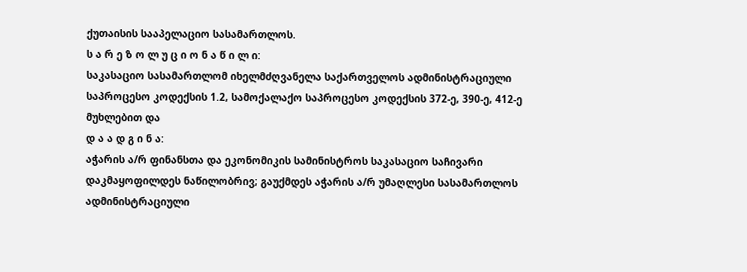ქუთაისის სააპელაციო სასამართლოს.
ს ა რ ე ზ ო ლ უ ც ი ო ნ ა წ ი ლ ი:
საკასაციო სასამართლომ იხელმძღვანელა საქართველოს ადმინისტრაციული საპროცესო კოდექსის 1.2, სამოქალაქო საპროცესო კოდექსის 372-ე, 390-ე, 412-ე მუხლებით და
დ ა ა დ გ ი ნ ა:
აჭარის ა/რ ფინანსთა და ეკონომიკის სამინისტროს საკასაციო საჩივარი დაკმაყოფილდეს ნაწილობრივ; გაუქმდეს აჭარის ა/რ უმაღლესი სასამართლოს ადმინისტრაციული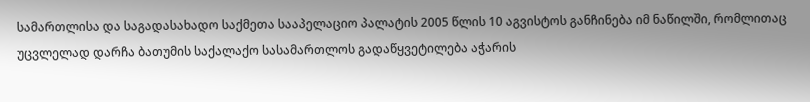სამართლისა და საგადასახადო საქმეთა სააპელაციო პალატის 2005 წლის 10 აგვისტოს განჩინება იმ ნაწილში, რომლითაც უცვლელად დარჩა ბათუმის საქალაქო სასამართლოს გადაწყვეტილება აჭარის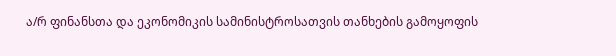ა/რ ფინანსთა და ეკონომიკის სამინისტროსათვის თანხების გამოყოფის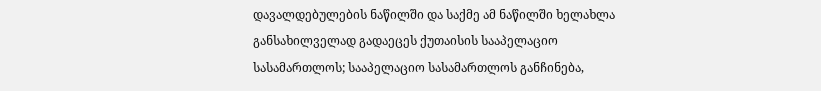დავალდებულების ნაწილში და საქმე ამ ნაწილში ხელახლა განსახილველად გადაეცეს ქუთაისის სააპელაციო სასამართლოს; სააპელაციო სასამართლოს განჩინება,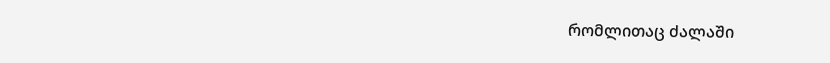რომლითაც ძალაში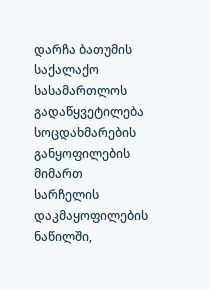დარჩა ბათუმის საქალაქო სასამართლოს გადაწყვეტილება სოცდახმარების განყოფილების მიმართ სარჩელის დაკმაყოფილების ნაწილში,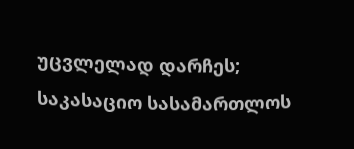უცვლელად დარჩეს; საკასაციო სასამართლოს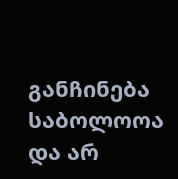განჩინება საბოლოოა და არ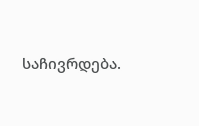საჩივრდება.